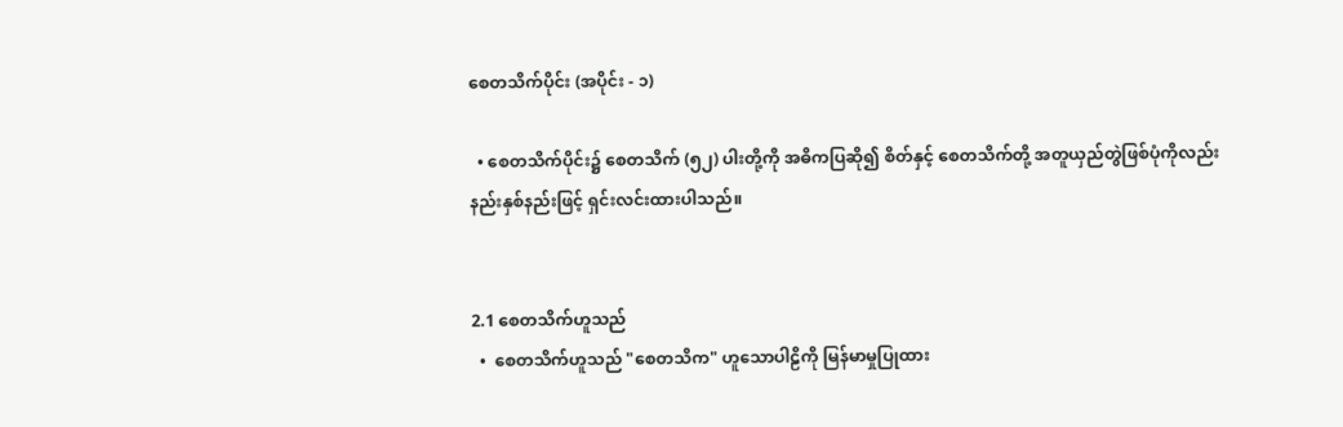စေတသိက်ပိုင်း (အပိုင်း - ၁)

  • စေတသိက်ပိုင်း၌ စေတသိက် (၅၂) ပါးတို့ကို အဓိကပြဆို၍ စိတ်နှင့် စေတသိက်တို့ အတူယှည်တွဲဖြစ်ပုံကိုလည်း နည်းနှစ်နည်းဖြင့် ရှင်းလင်းထားပါသည်။


2.1 စေတသိက်ဟူသည်
  •  စေတသိက်ဟူသည် "စေတသိက" ဟူသောပါဠိကို မြန်မာမှုပြုထား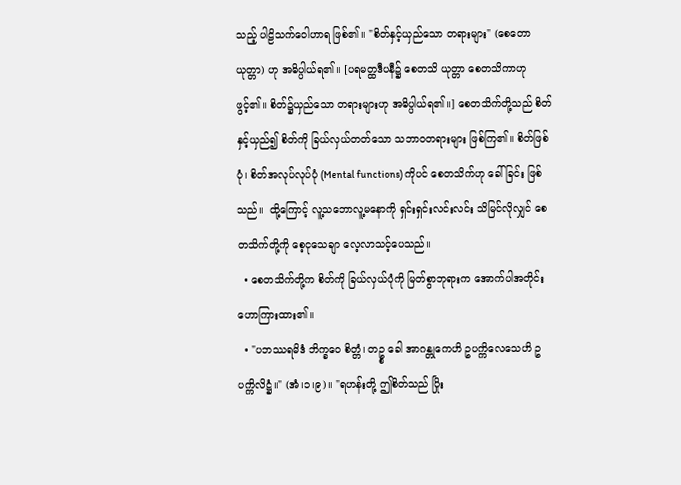သည့် ပါဠိသက်ဝေါဟာရ ဖြစ်၏။ "စိတ်နှင့်ယှည်သော တရားများ" (စေတောယုတ္တာ) ဟု အဓိပ္ပါယ်ရ၏။ [ပရမတ္ထဒီပနီ၌ စေတသိ ယုတ္တာ စေတသိကာဟု ဖွင့်၏။ စိတ်၌ယှည်သော တရားများဟု အဓိပ္ပါယ်ရ၏။] စေတသိက်တို့သည် စိတ်နှင့်ယှည်၍ စိတ်ကို ခြယ်လှယ်တတ်သော သဘာဝတရားများ ဖြစ်ကြ၏။ စိတ်ဖြစ်ပုံ၊ စိတ်အလုပ်လုပ်ပုံ (Mental functions) ကိုပင် စေတသိက်ဟု ခေါ်ခြင်း ဖြစ်သည်။  ထို့ကြောင့် လူ့သဘောလူ့မနောကို ရှင်းရှင်းလင်းလင်း သိမြင်လိုလျှင် စေတသိက်တို့ကို စေ့ငုသေချာ လေ့လာသင့်ပေသည်။
  • စေတသိက်တို့က စိတ်ကို ခြယ်လှယ်ပုံကို မြတ်စွာဘုရားက အောက်ပါအတိုင်း ဟောကြားထား၏။
  • "ပဘဿရမိဒံ ဘိက္ခဝေ စိတ္တံ၊ တဥ္စ ခေါ အာဂန္တုကေဟိ ဥပက္ကိလေသေဟိ ဥပက္ကိလိဋ္ဌံ။" (အံ၊၁၊၉)။ "ရဟန်းတို့ ဤစိတ်သည် ပြိုး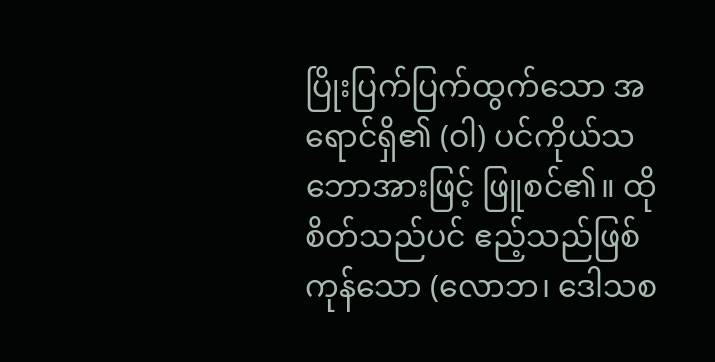ပြိုးပြက်ပြက်ထွက်သော အရောင်ရှိ၏ (ဝါ) ပင်ကိုယ်သဘောအားဖြင့် ဖြူစင်၏။ ထိုစိတ်သည်ပင် ဧည့်သည်ဖြစ်ကုန်သော (လောဘ၊ ဒေါသစ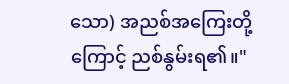သော) အညစ်အကြေးတို့ကြောင့် ညစ်နွမ်းရ၏။"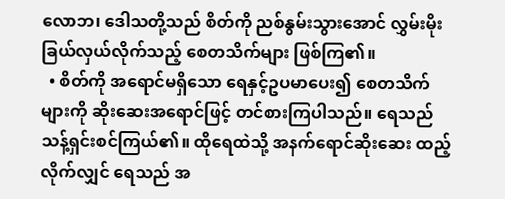လောဘ၊ ဒေါသတို့သည် စိတ်ကို ညစ်နွမ်းသွားအောင် လွှမ်းမိုးခြယ်လှယ်လိုက်သည့် စေတသိက်များ ဖြစ်ကြ၏။
  • စိတ်ကို အရောင်မရှိသော ရေနှင့်ဥပမာပေး၍ စေတသိက်များကို ဆိုးဆေးအရောင်ဖြင့် တင်စားကြပါသည်။ ရေသည် သန့်ရှင်းစင်ကြယ်၏။ ထိုရေထဲသို့ အနက်ရောင်ဆိုးဆေး ထည့်လိုက်လျှင် ရေသည် အ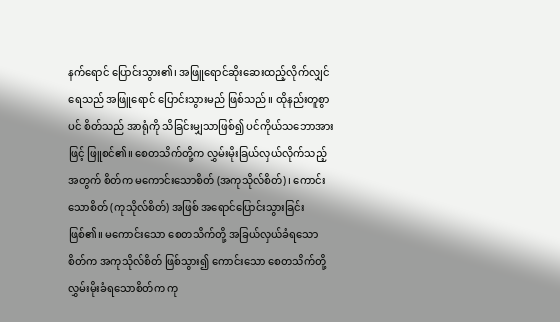နက်ရောင် ပြောင်းသွား၏၊ အဖြူရောင်ဆိုးဆေးထည့်လိုက်လျှင် ရေသည် အဖြူရောင် ပြောင်းသွားမည် ဖြစ်သည်။ ထိုနည်းတူစွာပင် စိတ်သည် အာရုံကို သိခြင်းမျှသာဖြစ်၍ ပင်ကိုယ်သဘောအားဖြင့် ဖြူစင်၏။ စေတသိက်တို့က လွှမ်းမိုးခြယ်လှယ်လိုက်သည့်အတွက် စိတ်က မကောင်းသောစိတ် (အကုသိုလ်စိတ်)၊ ကောင်းသောစိတ် (ကုသိုလ်စိတ်) အဖြစ် အရောင်ပြောင်းသွားခြင်း ဖြစ်၏။ မကောင်းသော စေတသိက်တို့ အခြယ်လှယ်ခံရသော စိတ်က အကုသိုလ်စိတ် ဖြစ်သွား၍ ကောင်းသော စေတသိက်တို့ လွှမ်းမိုးခံရသောစိတ်က ကု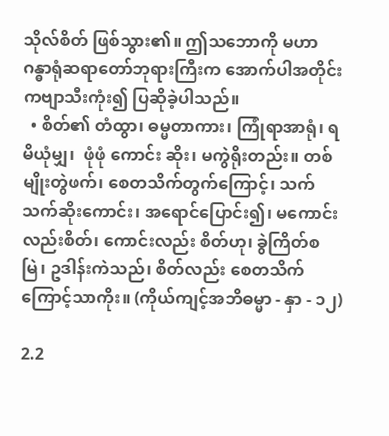သိုလ်စိတ် ဖြစ်သွား၏။ ဤသဘောကို မဟာဂန္ဓာရုံဆရာတော်ဘုရားကြီးက အောက်ပါအတိုင်း ကဗျာသီးကုံး၍ ပြဆိုခဲ့ပါသည်။
  • စိတ်၏ တံထွာ၊ ဓမ္မတာကား၊ ကြုံရာအာရုံ၊ ရမိယုံမျှ၊  ဖုံဖုံ ကောင်း ဆိုး၊ မကွဲရိုးတည်း။ တစ်မျိုးတွဲဖက်၊ စေတသိက်တွက်ကြောင့်၊ သက်သက်ဆိုးကောင်း၊ အရောင်ပြောင်း၍၊ မကောင်းလည်းစိတ်၊ ကောင်းလည်း စိတ်ဟု၊ ခွဲကြိတ်စမြဲ၊ ဥဒါန်းကဲသည်၊ စိတ်လည်း စေတသိက်ကြောင့်သာကိုး။ (ကိုယ်ကျင့်အဘိဓမ္မာ - နှာ - ၁၂)

2.2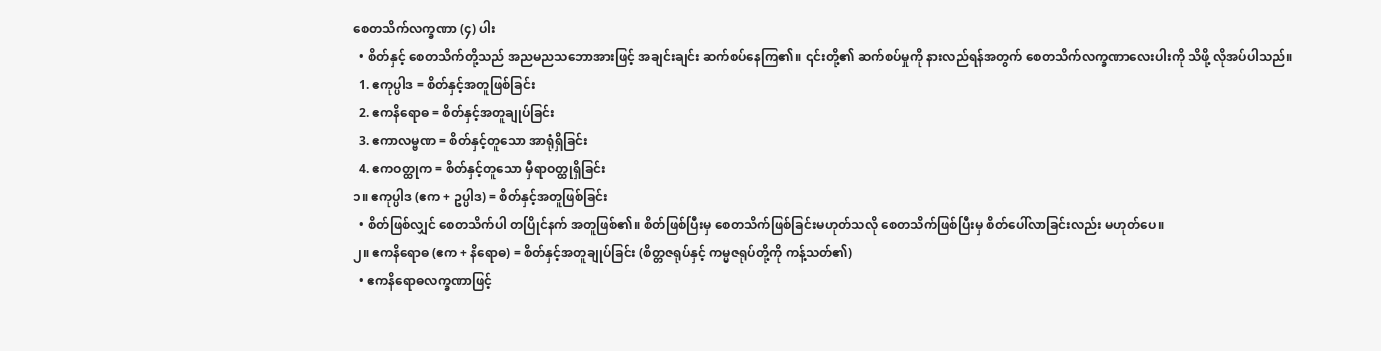စေတသိက်လက္ခဏာ (၄) ပါး
  • စိတ်နှင့် စေတသိက်တို့သည် အညမညသဘောအားဖြင့် အချင်းချင်း ဆက်စပ်နေကြ၏။ ၎င်းတို့၏ ဆက်စပ်မှုကို နားလည်ရန်အတွက် စေတသိက်လက္ခဏာလေးပါးကို သိဖို့ လိုအပ်ပါသည်။
  1. ဧကုပ္ပါဒ = စိတ်နှင့်အတူဖြစ်ခြင်း
  2. ဧကနိရောဓ = စိတ်နှင့်အတူချုပ်ခြင်း
  3. ဧကာလမ္ဗဏ = စိတ်နှင့်တူသော အာရုံရှိခြင်း
  4. ဧကဝတ္ထုက = စိတ်နှင့်တူသော မှီရာဝတ္ထုရှိခြင်း
၁။ ဧကုပ္ပါဒ (ဧက + ဥပ္ပါဒ) = စိတ်နှင့်အတူဖြစ်ခြင်း
  • စိတ်ဖြစ်လျှင် စေတသိက်ပါ တပြိုင်နက် အတူဖြစ်၏။ စိတ်ဖြစ်ပြီးမှ စေတသိက်ဖြစ်ခြင်းမဟုတ်သလို စေတသိက်ဖြစ်ပြီးမှ စိတ်ပေါ်လာခြင်းလည်း မဟုတ်ပေ။
၂။ ဧကနိရောဓ (ဧက + နိရောဓ) = စိတ်နှင့်အတူချုပ်ခြင်း (စိတ္တဇရုပ်နှင့် ကမ္မဇရုပ်တို့ကို ကန့်သတ်၏)
  • ဧကနိရောဓလက္ခဏာဖြင့်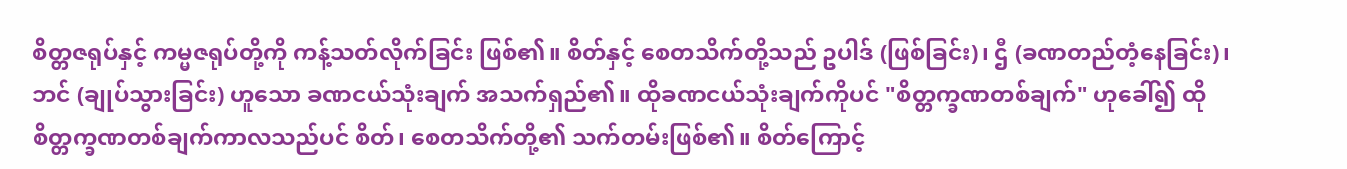စိတ္တဇရုပ်နှင့် ကမ္မဇရုပ်တို့ကို ကန့်သတ်လိုက်ခြင်း ဖြစ်၏။ စိတ်နှင့် စေတသိက်တို့သည် ဥပါဒ် (ဖြစ်ခြင်း)၊ ဌီ (ခဏတည်တံ့နေခြင်း)၊ ဘင် (ချုပ်သွားခြင်း) ဟူသော ခဏငယ်သုံးချက် အသက်ရှည်၏။ ထိုခဏငယ်သုံးချက်ကိုပင် "စိတ္တက္ခဏတစ်ချက်" ဟုခေါ်၍ ထိုစိတ္တက္ခဏတစ်ချက်ကာလသည်ပင် စိတ်၊ စေတသိက်တို့၏ သက်တမ်းဖြစ်၏။ စိတ်ကြောင့်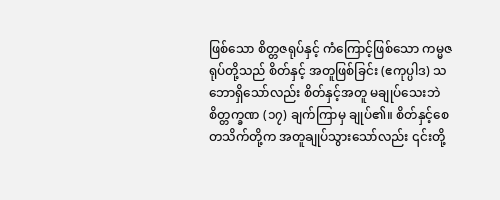ဖြစ်သော စိတ္တဇရုပ်နှင့် ကံကြောင့်ဖြစ်သော ကမ္မဇရုပ်တို့သည် စိတ်နှင့် အတူဖြစ်ခြင်း (ဧကုပ္ပါဒ) သဘောရှိသော်လည်း စိတ်နှင့်အတူ မချုပ်သေးဘဲ စိတ္တက္ခဏ (၁၇) ချက်ကြာမှ ချုပ်၏။ စိတ်နှင့်စေတသိက်တို့က အတူချုပ်သွားသော်လည်း ၎င်းတို့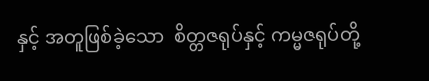နှင့် အတူဖြစ်ခဲ့သော  စိတ္တဇရုပ်နှင့် ကမ္မဇရုပ်တို့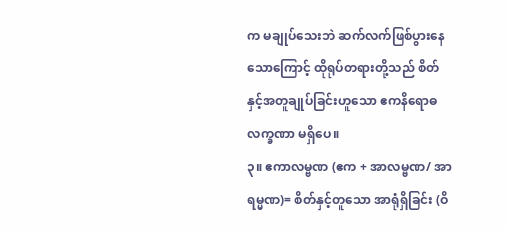က မချုပ်သေးဘဲ ဆက်လက်ဖြစ်ပွားနေသောကြောင့် ထိုရုပ်တရားတို့သည် စိတ်နှင့်အတူချုပ်ခြင်းဟူသော ဧကနိရောဓလက္ခဏာ မရှိပေ။
၃။ ဧကာလမ္ဗဏ (ဧက + အာလမ္ဗဏ/ အာရမ္မဏ)= စိတ်နှင့်တူသော အာရုံရှိခြင်း (ဝိ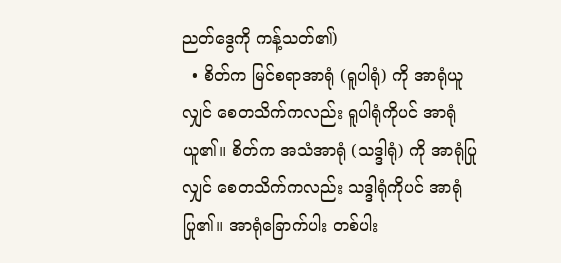ညတ်ဒွေကို ကန့်သတ်၏)
  • စိတ်က မြင်စရာအာရုံ (ရူပါရုံ) ကို အာရုံယူလျှင် စေတသိက်ကလည်း ရူပါရုံကိုပင် အာရုံယူ၏။ စိတ်က အသံအာရုံ (သဒ္ဒါရုံ) ကို အာရုံပြုလျှင် စေတသိက်ကလည်း သဒ္ဒါရုံကိုပင် အာရုံပြု၏။ အာရုံခြောက်ပါး တစ်ပါး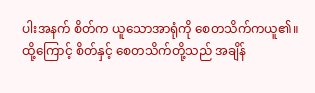ပါးအနက် စိတ်က ယူသောအာရုံကို စေတသိက်ကယူ၏။ ထို့ကြောင့် စိတ်နှင့် စေတသိက်တို့သည် အချိန်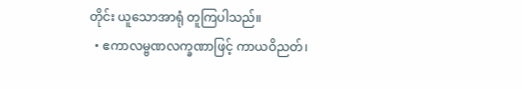တိုင်း ယူသောအာရုံ တူကြပါသည်။
  • ဧကာလမ္ဗဏလက္ခဏာဖြင့် ကာယဝိညတ်၊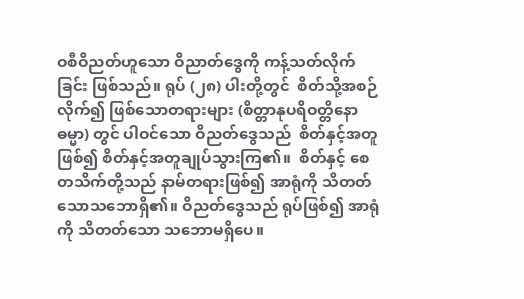ဝစီဝိညတ်ဟူသော ဝိညာတ်ဒွေကို ကန့်သတ်လိုက်ခြင်း ဖြစ်သည်။ ရုပ် (၂၈) ပါးတို့တွင်  စိတ်သို့အစဉ်လိုက်၍ ဖြစ်သောတရားများ (စိတ္တာနုပရိဝတ္တိနော ဓမ္မာ) တွင် ပါဝင်သော ဝိညတ်ဒွေသည်  စိတ်နှင့်အတူဖြစ်၍ စိတ်နှင့်အတူချုပ်သွားကြ၏။  စိတ်နှင့် စေတသိက်တို့သည် နာမ်တရားဖြစ်၍ အာရုံကို သိတတ်သောသဘောရှိ၏။ ဝိညတ်ဒွေသည် ရုပ်ဖြစ်၍ အာရုံကို သိတတ်သော သဘောမရှိပေ။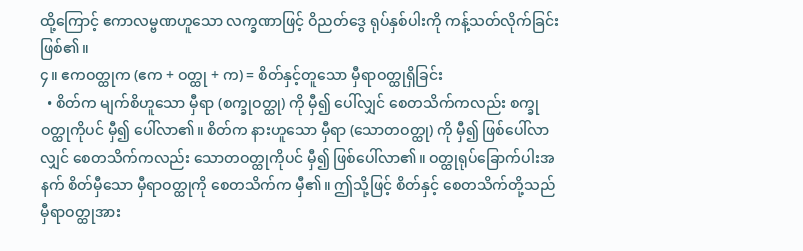ထို့ကြောင့် ဧကာလမ္ဗဏဟူသော လက္ခဏာဖြင့် ဝိညတ်ဒွေ ရုပ်နှစ်ပါးကို ကန့်သတ်လိုက်ခြင်း ဖြစ်၏။
၄။ ဧကဝတ္ထုက (ဧက + ဝတ္ထု + က) = စိတ်နှင့်တူသော မှီရာဝတ္ထုရှိခြင်း
  • စိတ်က မျက်စိဟူသော မှီရာ (စက္ခုဝတ္ထု) ကို မှီ၍ ပေါ်လျှင် စေတသိက်ကလည်း စက္ခုဝတ္ထုကိုပင် မှီ၍ ပေါ်လာ၏။ စိတ်က နားဟူသော မှီရာ (သောတဝတ္ထု) ကို မှီ၍ ဖြစ်ပေါ်လာလျှင် စေတသိက်ကလည်း သောတဝတ္ထုကိုပင် မှီ၍ ဖြစ်ပေါ်လာ၏။ ဝတ္ထုရုပ်ခြောက်ပါးအနက် စိတ်မှီသော မှီရာဝတ္ထုကို စေတသိက်က မှီ၏။ ဤသို့ဖြင့် စိတ်နှင့် စေတသိက်တို့သည် မှီရာဝတ္ထုအား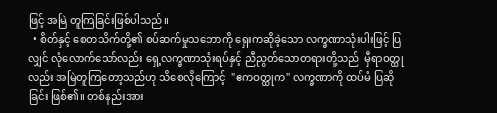ဖြင့် အမြဲ တူကြခြင်းဖြစ်ပါသည်။
  • စိတ်နှင့် စေတသိက်တို့၏ စပ်ဆက်မှုသဘောကို ရှေးကဆိုခဲ့သော လက္ခဏာသုံးပါးဖြင့် ပြလျှင် လုံလောက်သော်လည်း ရှေ့လက္ခဏာသုံးရပ်နှင့် ညီညွတ်သောတရားတို့သည်  မှီရာဝတ္ထုလည်း အမြဲတူကြတော့သည်ဟု သိစေလိုကြောင့်  "ဧကဝတ္ထုက" လက္ခဏာကို ထပ်မံ ပြဆိုခြင်း ဖြစ်၏။ တစ်နည်းအား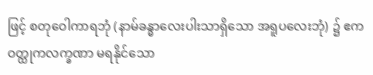ဖြင့် စတုဝေါကာရဘုံ (နာမ်ခန္ဓာလေးပါးသာရှိသော အရူပလေးဘုံ) ၌ ဧကဝတ္ထုကလက္ခဏာ မရနိုင်သော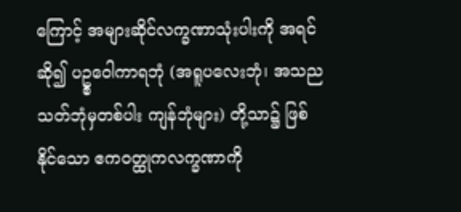ကြောင့် အများဆိုင်လက္ခဏာသုံးပါးကို အရင်ဆို၍ ပဥ္စဝေါကာရဘုံ (အရူပလေးဘုံ၊ အသညသတ်ဘုံမှတစ်ပါး ကျန်ဘုံများ) တို့သာ၌ ဖြစ်နိုင်သော ဧကဝတ္ထုကလက္ခဏာကို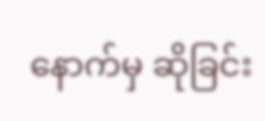နောက်မှ ဆိုခြင်း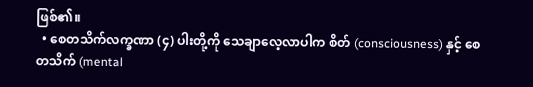ဖြစ်၏။
  • စေတသိက်လက္ခဏာ (၄) ပါးတို့ကို သေချာလေ့လာပါက စိတ် (consciousness) နှင့် စေတသိက် (mental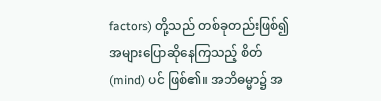factors) တို့သည် တစ်ခုတည်းဖြစ်၍ အများပြောဆိုနေကြသည့် စိတ် (mind) ပင် ဖြစ်၏။ အဘိဓမ္မာ၌ အ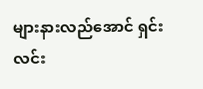များနားလည်အောင် ရှင်းလင်း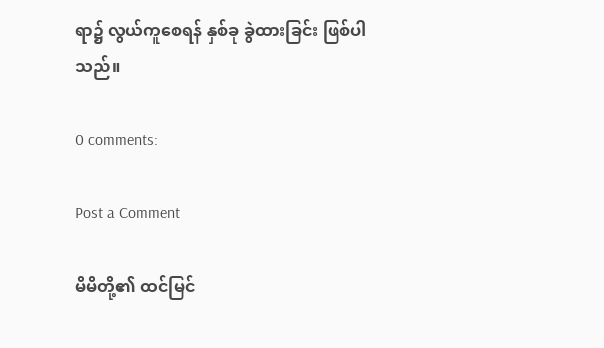ရာ၌ လွယ်ကူစေရန် နှစ်ခု ခွဲထားခြင်း ဖြစ်ပါသည်။

0 comments:

Post a Comment

မိမိတို့၏ ထင်မြင်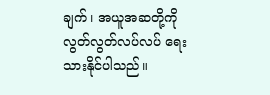ချက်၊ အယူအဆတို့ကို လွတ်လွတ်လပ်လပ် ရေးသားနိုင်ပါသည်။